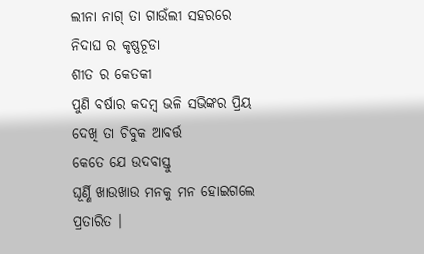ଲୀନା ନାଗ୍ ତା ଗାଉଁଲୀ ସହରରେ
ନିଦାଘ ର କୃଷ୍ଣଚୂଡା
ଶୀତ ର କେତକୀ
ପୁଣି ବର୍ଷାର କଦମ୍ବ ଭଳି ସଭିଙ୍କର ପ୍ରିୟ
ଦେଖି ତା ଚିବୁକ ଆବର୍ତ୍ତ
କେତେ ଯେ ଉଦବାସ୍ତୁ
ଘୂର୍ଣ୍ଣି ଖାଉଖାଉ ମନକୁ ମନ ହୋଇଗଲେ ପ୍ରତାରିତ ।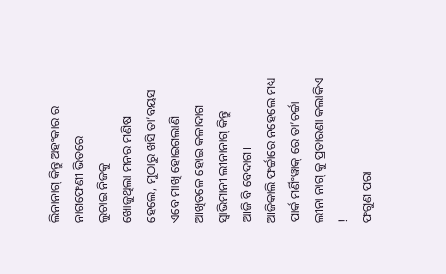ଲିନାନାଗ୍ କିନ୍ତୁ ଅହଂକାର ର ନାଗଫେଣୀ ଭିତରେ
ଲୁଚାଇ ନିଜକୁ
ଖୋଜୁଥିଲା ମନର ମଣିଷ
ହେଲେ, ମୁଠାରୁ ଖସି ତା’ବୟସ
ଏବେ ମାଖି ହୋଇଗଲାଣି
ଆଖିତଳେ ହୋଇ କଳାଦାଗ ସ୍ୱାଭିମାନୀ ଲୀନାନାଗ୍ କିନ୍ତୁ
ଆଜି ବି ବେଦାଗ।
ଆଜିକାଲି ଫର୍ଚ୍ଚାରେ ନହେଲେ ମଧ୍ୟ
ପାର୍କ ମର୍ଣିଂୱାକ୍ ରେ ତା’ଚର୍ଚ୍ଚା
ଲୀନା ନାଗ୍ କୁ ପ୍ରତାରଣା କଲାକିଏ !
ଫଗୁଣ ପରା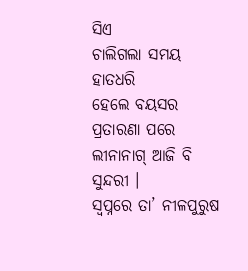ସିଏ
ଚାଲିଗଲା ସମୟ ହାତଧରି
ହେଲେ ବୟସର ପ୍ରତାରଣା ପରେ ଲୀନାନାଗ୍ ଆଜି ବି ସୁନ୍ଦରୀ ।
ସ୍ୱପ୍ନରେ ତା’ ନୀଳପୁରୁଷ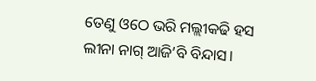ତେଣୁ ଓଠେ ଭରି ମଲ୍ଲୀକଢି ହସ
ଲୀନା ନାଗ୍ ଆଜି’ବି ବିନ୍ଦାସ।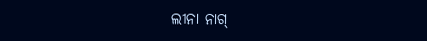ଲୀନା ନାଗ୍